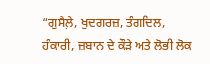“ਗੁਸੈਲ਼ੇ, ਖੁਦਗਰਜ਼, ਤੰਗਦਿਲ, ਹੰਕਾਰੀ, ਜ਼ਬਾਨ ਦੇ ਕੌੜੇ ਅਤੇ ਲੋਭੀ ਲੋਕ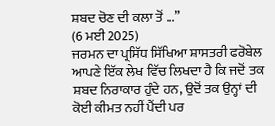ਸ਼ਬਦ ਚੋਣ ਦੀ ਕਲਾ ਤੋਂ ...”
(6 ਮਈ 2025)
ਜਰਮਨ ਦਾ ਪ੍ਰਸਿੱਧ ਸਿੱਖਿਆ ਸ਼ਾਸਤਰੀ ਫਰੋਬੇਲ ਆਪਣੇ ਇੱਕ ਲੇਖ ਵਿੱਚ ਲਿਖਦਾ ਹੈ ਕਿ ਜਦੋਂ ਤਕ ਸ਼ਬਦ ਨਿਰਾਕਾਰ ਹੁੰਦੇ ਹਨ, ਉਦੋਂ ਤਕ ਉਨ੍ਹਾਂ ਦੀ ਕੋਈ ਕੀਮਤ ਨਹੀਂ ਪੈਂਦੀ ਪਰ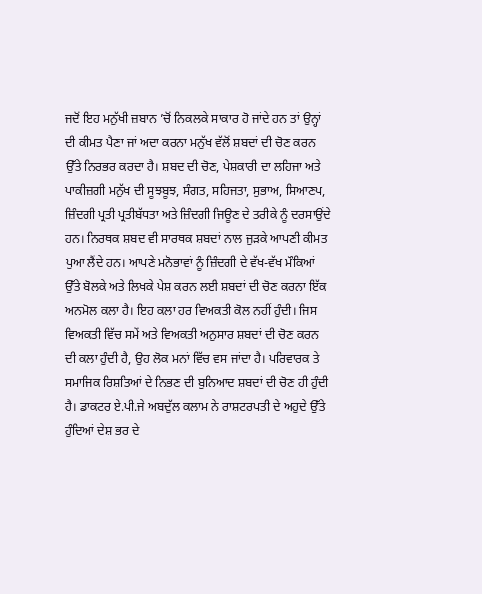ਜਦੋਂ ਇਹ ਮਨੁੱਖੀ ਜ਼ਬਾਨ ’ਚੋਂ ਨਿਕਲਕੇ ਸਾਕਾਰ ਹੋ ਜਾਂਦੇ ਹਨ ਤਾਂ ਉਨ੍ਹਾਂ ਦੀ ਕੀਮਤ ਪੈਣਾ ਜਾਂ ਅਦਾ ਕਰਨਾ ਮਨੁੱਖ ਵੱਲੋਂ ਸ਼ਬਦਾਂ ਦੀ ਚੋਣ ਕਰਨ ਉੱਤੇ ਨਿਰਭਰ ਕਰਦਾ ਹੈ। ਸ਼ਬਦ ਦੀ ਚੋਣ, ਪੇਸ਼ਕਾਰੀ ਦਾ ਲਹਿਜਾ ਅਤੇ ਪਾਕੀਜ਼ਗੀ ਮਨੁੱਖ ਦੀ ਸੂਝਬੂਝ, ਸੰਗਤ, ਸਹਿਜਤਾ, ਸੁਭਾਅ, ਸਿਆਣਪ, ਜ਼ਿੰਦਗੀ ਪ੍ਰਤੀ ਪ੍ਰਤੀਬੱਧਤਾ ਅਤੇ ਜ਼ਿੰਦਗੀ ਜਿਊਣ ਦੇ ਤਰੀਕੇ ਨੂੰ ਦਰਸਾਉਂਦੇ ਹਨ। ਨਿਰਥਕ ਸ਼ਬਦ ਵੀ ਸਾਰਥਕ ਸ਼ਬਦਾਂ ਨਾਲ ਜੁੜਕੇ ਆਪਣੀ ਕੀਮਤ ਪੁਆ ਲੈਂਦੇ ਹਨ। ਆਪਣੇ ਮਨੋਭਾਵਾਂ ਨੂੰ ਜ਼ਿੰਦਗੀ ਦੇ ਵੱਖ-ਵੱਖ ਮੌਕਿਆਂ ਉੱਤੇ ਬੋਲਕੇ ਅਤੇ ਲਿਖਕੇ ਪੇਸ਼ ਕਰਨ ਲਈ ਸ਼ਬਦਾਂ ਦੀ ਚੋਣ ਕਰਨਾ ਇੱਕ ਅਨਮੋਲ ਕਲਾ ਹੈ। ਇਹ ਕਲਾ ਹਰ ਵਿਅਕਤੀ ਕੋਲ ਨਹੀਂ ਹੁੰਦੀ। ਜਿਸ ਵਿਅਕਤੀ ਵਿੱਚ ਸਮੇਂ ਅਤੇ ਵਿਅਕਤੀ ਅਨੁਸਾਰ ਸ਼ਬਦਾਂ ਦੀ ਚੋਣ ਕਰਨ ਦੀ ਕਲਾ ਹੁੰਦੀ ਹੈ, ਉਹ ਲੋਕ ਮਨਾਂ ਵਿੱਚ ਵਸ ਜਾਂਦਾ ਹੈ। ਪਰਿਵਾਰਕ ਤੇ ਸਮਾਜਿਕ ਰਿਸ਼ਤਿਆਂ ਦੇ ਨਿਭਣ ਦੀ ਬੁਨਿਆਦ ਸ਼ਬਦਾਂ ਦੀ ਚੋਣ ਹੀ ਹੁੰਦੀ ਹੈ। ਡਾਕਟਰ ਏ.ਪੀ.ਜੇ ਅਬਦੁੱਲ ਕਲਾਮ ਨੇ ਰਾਸ਼ਟਰਪਤੀ ਦੇ ਅਹੁਦੇ ਉੱਤੇ ਹੁੰਦਿਆਂ ਦੇਸ਼ ਭਰ ਦੇ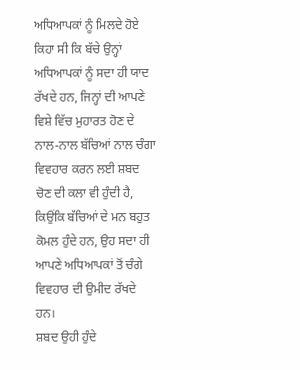ਅਧਿਆਪਕਾਂ ਨੂੰ ਮਿਲਦੇ ਹੋਏ ਕਿਹਾ ਸੀ ਕਿ ਬੱਚੇ ਉਨ੍ਹਾਂ ਅਧਿਆਪਕਾਂ ਨੂੰ ਸਦਾ ਹੀ ਯਾਦ ਰੱਖਦੇ ਹਨ, ਜਿਨ੍ਹਾਂ ਦੀ ਆਪਣੇ ਵਿਸ਼ੇ ਵਿੱਚ ਮੁਹਾਰਤ ਹੋਣ ਦੇ ਨਾਲ-ਨਾਲ ਬੱਚਿਆਂ ਨਾਲ ਚੰਗਾ ਵਿਵਹਾਰ ਕਰਨ ਲਈ ਸ਼ਬਦ ਚੋਣ ਦੀ ਕਲਾ ਵੀ ਹੁੰਦੀ ਹੈ, ਕਿਉਂਕਿ ਬੱਚਿਆਂ ਦੇ ਮਨ ਬਹੁਤ ਕੋਮਲ ਹੁੰਦੇ ਹਨ, ਉਹ ਸਦਾ ਹੀ ਆਪਣੇ ਅਧਿਆਪਕਾਂ ਤੋਂ ਚੰਗੇ ਵਿਵਹਾਰ ਦੀ ਉਮੀਦ ਰੱਖਦੇ ਹਨ।
ਸ਼ਬਦ ਉਹੀ ਹੁੰਦੇ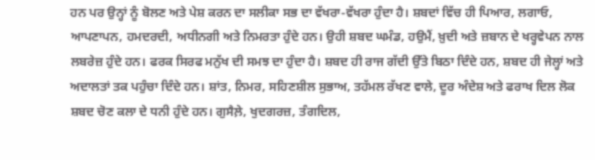ਹਨ ਪਰ ਉਨ੍ਹਾਂ ਨੂੰ ਬੋਲਣ ਅਤੇ ਪੇਸ਼ ਕਰਨ ਦਾ ਸਲੀਕਾ ਸਭ ਦਾ ਵੱਖਰਾ-ਵੱਖਰਾ ਹੁੰਦਾ ਹੈ। ਸ਼ਬਦਾਂ ਵਿੱਚ ਹੀ ਪਿਆਰ, ਲਗਾਓ, ਆਪਣਾਪਨ, ਹਮਦਰਦੀ, ਅਧੀਨਗੀ ਅਤੇ ਨਿਮਰਤਾ ਹੁੰਦੇ ਹਨ। ਉਹੀ ਸ਼ਬਦ ਘਮੰਡ, ਹਉਮੈਂ, ਖ਼ੁਦੀ ਅਤੇ ਜ਼ਬਾਨ ਦੇ ਖਰ੍ਹਵੇਪਨ ਨਾਲ ਲਬਰੇਜ਼ ਹੁੰਦੇ ਹਨ। ਫਰਕ ਸਿਰਫ ਮਨੁੱਖ ਦੀ ਸਮਝ ਦਾ ਹੁੰਦਾ ਹੈ। ਸ਼ਬਦ ਹੀ ਰਾਜ ਗੱਦੀ ਉੱਤੇ ਬਿਠਾ ਦਿੰਦੇ ਹਨ, ਸ਼ਬਦ ਹੀ ਜੇਲ੍ਹਾਂ ਅਤੇ ਅਦਾਲਤਾਂ ਤਕ ਪਹੁੰਚਾ ਦਿੰਦੇ ਹਨ। ਸ਼ਾਂਤ, ਨਿਮਰ, ਸਹਿਣਸ਼ੀਲ ਸੁਭਾਅ, ਤਹੱਮਲ ਰੱਖਣ ਵਾਲੇ, ਦੂਰ ਅੰਦੇਸ਼ ਅਤੇ ਫਰਾਖ ਦਿਲ ਲੋਕ ਸ਼ਬਦ ਚੋਣ ਕਲਾ ਦੇ ਧਨੀ ਹੁੰਦੇ ਹਨ। ਗੁਸੈਲ਼ੇ, ਖੁਦਗਰਜ਼, ਤੰਗਦਿਲ,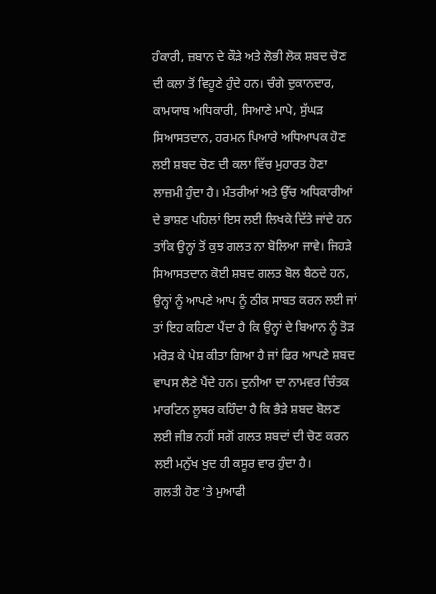ਹੰਕਾਰੀ, ਜ਼ਬਾਨ ਦੇ ਕੌੜੇ ਅਤੇ ਲੋਭੀ ਲੋਕ ਸ਼ਬਦ ਚੋਣ ਦੀ ਕਲਾ ਤੋਂ ਵਿਹੂਣੇ ਹੁੰਦੇ ਹਨ। ਚੰਗੇ ਦੁਕਾਨਦਾਰ, ਕਾਮਯਾਬ ਅਧਿਕਾਰੀ, ਸਿਆਣੇ ਮਾਪੇ, ਸੁੱਘੜ ਸਿਆਸਤਦਾਨ, ਹਰਮਨ ਪਿਆਰੇ ਅਧਿਆਪਕ ਹੋਣ ਲਈ ਸ਼ਬਦ ਚੋਣ ਦੀ ਕਲਾ ਵਿੱਚ ਮੁਹਾਰਤ ਹੋਣਾ ਲਾਜ਼ਮੀ ਹੁੰਦਾ ਹੈ। ਮੰਤਰੀਆਂ ਅਤੇ ਉੱਚ ਅਧਿਕਾਰੀਆਂ ਦੇ ਭਾਸ਼ਣ ਪਹਿਲਾਂ ਇਸ ਲਈ ਲਿਖਕੇ ਦਿੱਤੇ ਜਾਂਦੇ ਹਨ ਤਾਂਕਿ ਉਨ੍ਹਾਂ ਤੋਂ ਕੁਝ ਗਲਤ ਨਾ ਬੋਲਿਆ ਜਾਵੇ। ਜਿਹੜੇ ਸਿਆਸਤਦਾਨ ਕੋਈ ਸ਼ਬਦ ਗਲਤ ਬੋਲ ਬੈਠਦੇ ਹਨ, ਉਨ੍ਹਾਂ ਨੂੰ ਆਪਣੇ ਆਪ ਨੂੰ ਠੀਕ ਸਾਬਤ ਕਰਨ ਲਈ ਜਾਂ ਤਾਂ ਇਹ ਕਹਿਣਾ ਪੈਂਦਾ ਹੈ ਕਿ ਉਨ੍ਹਾਂ ਦੇ ਬਿਆਨ ਨੂੰ ਤੋੜ ਮਰੋੜ ਕੇ ਪੇਸ਼ ਕੀਤਾ ਗਿਆ ਹੈ ਜਾਂ ਫਿਰ ਆਪਣੇ ਸ਼ਬਦ ਵਾਪਸ ਲੈਣੇ ਪੈਂਦੇ ਹਨ। ਦੁਨੀਆ ਦਾ ਨਾਮਵਰ ਚਿੰਤਕ ਮਾਰਟਿਨ ਲੂਥਰ ਕਹਿੰਦਾ ਹੈ ਕਿ ਭੈੜੇ ਸ਼ਬਦ ਬੋਲਣ ਲਈ ਜੀਭ ਨਹੀਂ ਸਗੋਂ ਗਲਤ ਸ਼ਬਦਾਂ ਦੀ ਚੋਣ ਕਰਨ ਲਈ ਮਨੁੱਖ ਖੁਦ ਹੀ ਕਸੂਰ ਵਾਰ ਹੁੰਦਾ ਹੈ।
ਗਲਤੀ ਹੋਣ ’ਤੇ ਮੁਆਫੀ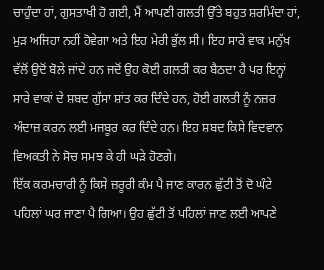ਚਾਹੁੰਦਾ ਹਾਂ, ਗੁਸਤਾਖੀ ਹੋ ਗਈ, ਮੈਂ ਆਪਣੀ ਗਲਤੀ ਉੱਤੇ ਬਹੁਤ ਸ਼ਰਮਿੰਦਾ ਹਾਂ, ਮੁੜ ਅਜਿਹਾ ਨਹੀਂ ਹੋਵੇਗਾ ਅਤੇ ਇਹ ਮੇਰੀ ਭੁੱਲ ਸੀ। ਇਹ ਸਾਰੇ ਵਾਕ ਮਨੁੱਖ ਵੱਲੋਂ ਉਦੋਂ ਬੋਲੇ ਜਾਂਦੇ ਹਨ ਜਦੋਂ ਉਹ ਕੋਈ ਗਲਤੀ ਕਰ ਬੈਠਦਾ ਹੈ ਪਰ ਇਨ੍ਹਾਂ ਸਾਰੇ ਵਾਕਾਂ ਦੇ ਸ਼ਬਦ ਗੁੱਸਾ ਸ਼ਾਂਤ ਕਰ ਦਿੰਦੇ ਹਨ, ਹੋਈ ਗਲਤੀ ਨੂੰ ਨਜ਼ਰ ਅੰਦਾਜ਼ ਕਰਨ ਲਈ ਮਜਬੂਰ ਕਰ ਦਿੰਦੇ ਹਨ। ਇਹ ਸ਼ਬਦ ਕਿਸੇ ਵਿਦਵਾਨ ਵਿਅਕਤੀ ਨੇ ਸੋਚ ਸਮਝ ਕੇ ਹੀ ਘੜੇ ਹੋਣਗੇ।
ਇੱਕ ਕਰਮਚਾਰੀ ਨੂੰ ਕਿਸੇ ਜ਼ਰੂਰੀ ਕੰਮ ਪੈ ਜਾਣ ਕਾਰਨ ਛੁੱਟੀ ਤੋਂ ਦੋ ਘੰਟੇ ਪਹਿਲਾਂ ਘਰ ਜਾਣਾ ਪੈ ਗਿਆ। ਉਹ ਛੁੱਟੀ ਤੋਂ ਪਹਿਲਾਂ ਜਾਣ ਲਈ ਆਪਣੇ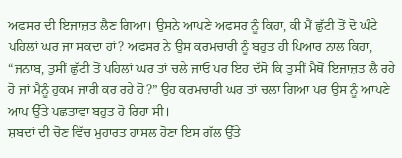ਅਫਸਰ ਦੀ ਇਜਾਜ਼ਤ ਲੈਣ ਗਿਆ। ਉਸਨੇ ਆਪਣੇ ਅਫਸਰ ਨੂੰ ਕਿਹਾ, ਕੀ ਮੈਂ ਛੁੱਟੀ ਤੋਂ ਦੋ ਘੰਟੇ ਪਹਿਲਾਂ ਘਰ ਜਾ ਸਕਦਾ ਹਾਂ? ਅਫਸਰ ਨੇ ਉਸ ਕਰਮਚਾਰੀ ਨੂੰ ਬਹੁਤ ਹੀ ਪਿਆਰ ਨਾਲ ਕਿਹਾ, “ਜਨਾਬ, ਤੁਸੀਂ ਛੁੱਟੀ ਤੋਂ ਪਹਿਲਾਂ ਘਰ ਤਾਂ ਚਲੇ ਜਾਓ ਪਰ ਇਹ ਦੱਸੋ ਕਿ ਤੁਸੀਂ ਮੈਥੋਂ ਇਜਾਜ਼ਤ ਲੈ ਰਹੇ ਹੋ ਜਾਂ ਮੈਨੂੰ ਹੁਕਮ ਜਾਰੀ ਕਰ ਰਹੇ ਹੋ?” ਉਹ ਕਰਮਚਾਰੀ ਘਰ ਤਾਂ ਚਲਾ ਗਿਆ ਪਰ ਉਸ ਨੂੰ ਆਪਣੇ ਆਪ ਉੱਤੇ ਪਛਤਾਵਾ ਬਹੁਤ ਹੋ ਰਿਹਾ ਸੀ।
ਸ਼ਬਦਾਂ ਦੀ ਚੋਣ ਵਿੱਚ ਮੁਹਾਰਤ ਹਾਸਲ ਹੋਣਾ ਇਸ ਗੱਲ ਉੱਤੇ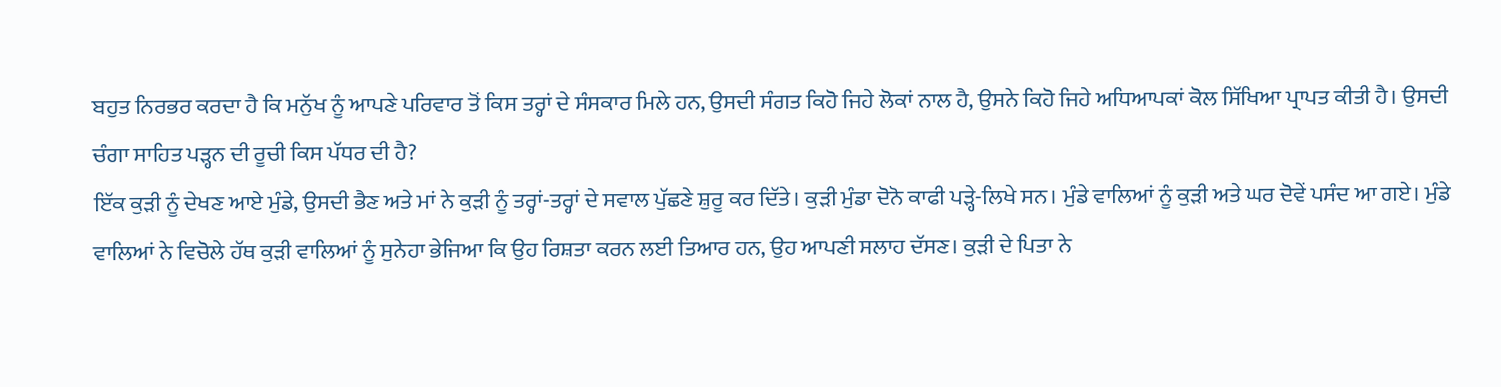ਬਹੁਤ ਨਿਰਭਰ ਕਰਦਾ ਹੈ ਕਿ ਮਨੁੱਖ ਨੂੰ ਆਪਣੇ ਪਰਿਵਾਰ ਤੋਂ ਕਿਸ ਤਰ੍ਹਾਂ ਦੇ ਸੰਸਕਾਰ ਮਿਲੇ ਹਨ, ਉਸਦੀ ਸੰਗਤ ਕਿਹੋ ਜਿਹੇ ਲੋਕਾਂ ਨਾਲ ਹੈ, ਉਸਨੇ ਕਿਹੋ ਜਿਹੇ ਅਧਿਆਪਕਾਂ ਕੋਲ ਸਿੱਖਿਆ ਪ੍ਰਾਪਤ ਕੀਤੀ ਹੈ। ਉਸਦੀ ਚੰਗਾ ਸਾਹਿਤ ਪੜ੍ਹਨ ਦੀ ਰੂਚੀ ਕਿਸ ਪੱਧਰ ਦੀ ਹੈ?
ਇੱਕ ਕੁੜੀ ਨੂੰ ਦੇਖਣ ਆਏ ਮੁੰਡੇ, ਉਸਦੀ ਭੈਣ ਅਤੇ ਮਾਂ ਨੇ ਕੁੜੀ ਨੂੰ ਤਰ੍ਹਾਂ-ਤਰ੍ਹਾਂ ਦੇ ਸਵਾਲ ਪੁੱਛਣੇ ਸ਼ੁਰੂ ਕਰ ਦਿੱਤੇ। ਕੁੜੀ ਮੁੰਡਾ ਦੋਨੋ ਕਾਫੀ ਪੜ੍ਹੇ-ਲਿਖੇ ਸਨ। ਮੁੰਡੇ ਵਾਲਿਆਂ ਨੂੰ ਕੁੜੀ ਅਤੇ ਘਰ ਦੋਵੇਂ ਪਸੰਦ ਆ ਗਏ। ਮੁੰਡੇ ਵਾਲਿਆਂ ਨੇ ਵਿਚੋਲੇ ਹੱਥ ਕੁੜੀ ਵਾਲਿਆਂ ਨੂੰ ਸੁਨੇਹਾ ਭੇਜਿਆ ਕਿ ਉਹ ਰਿਸ਼ਤਾ ਕਰਨ ਲਈ ਤਿਆਰ ਹਨ, ਉਹ ਆਪਣੀ ਸਲਾਹ ਦੱਸਣ। ਕੁੜੀ ਦੇ ਪਿਤਾ ਨੇ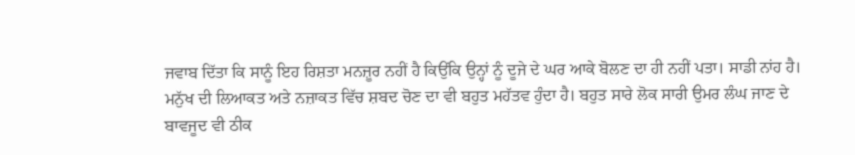ਜਵਾਬ ਦਿੱਤਾ ਕਿ ਸਾਨੂੰ ਇਹ ਰਿਸ਼ਤਾ ਮਨਜ਼ੂਰ ਨਹੀਂ ਹੈ ਕਿਉਂਕਿ ਉਨ੍ਹਾਂ ਨੂੰ ਦੂਜੇ ਦੇ ਘਰ ਆਕੇ ਬੋਲਣ ਦਾ ਹੀ ਨਹੀਂ ਪਤਾ। ਸਾਡੀ ਨਾਂਹ ਹੈ।
ਮਨੁੱਖ ਦੀ ਲਿਆਕਤ ਅਤੇ ਨਜ਼ਾਕਤ ਵਿੱਚ ਸ਼ਬਦ ਚੋਣ ਦਾ ਵੀ ਬਹੁਤ ਮਹੱਤਵ ਹੁੰਦਾ ਹੈ। ਬਹੁਤ ਸਾਰੇ ਲੋਕ ਸਾਰੀ ਉਮਰ ਲੰਘ ਜਾਣ ਦੇ ਬਾਵਜੂਦ ਵੀ ਠੀਕ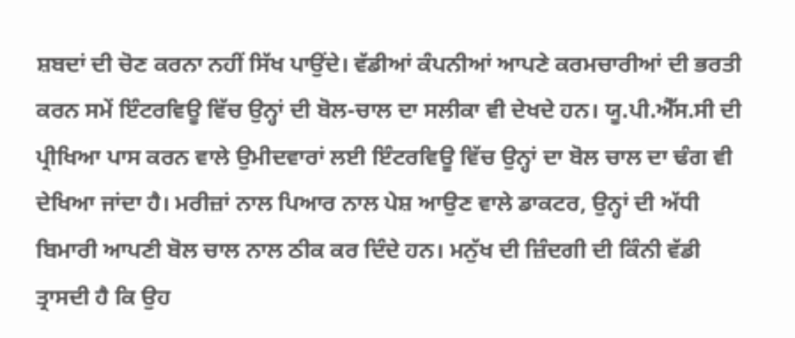ਸ਼ਬਦਾਂ ਦੀ ਚੋਣ ਕਰਨਾ ਨਹੀਂ ਸਿੱਖ ਪਾਉਂਦੇ। ਵੱਡੀਆਂ ਕੰਪਨੀਆਂ ਆਪਣੇ ਕਰਮਚਾਰੀਆਂ ਦੀ ਭਰਤੀ ਕਰਨ ਸਮੇਂ ਇੰਟਰਵਿਊ ਵਿੱਚ ਉਨ੍ਹਾਂ ਦੀ ਬੋਲ-ਚਾਲ ਦਾ ਸਲੀਕਾ ਵੀ ਦੇਖਦੇ ਹਨ। ਯੂ.ਪੀ.ਐੱਸ.ਸੀ ਦੀ ਪ੍ਰੀਖਿਆ ਪਾਸ ਕਰਨ ਵਾਲੇ ਉਮੀਦਵਾਰਾਂ ਲਈ ਇੰਟਰਵਿਊ ਵਿੱਚ ਉਨ੍ਹਾਂ ਦਾ ਬੋਲ ਚਾਲ ਦਾ ਢੰਗ ਵੀ ਦੇਖਿਆ ਜਾਂਦਾ ਹੈ। ਮਰੀਜ਼ਾਂ ਨਾਲ ਪਿਆਰ ਨਾਲ ਪੇਸ਼ ਆਉਣ ਵਾਲੇ ਡਾਕਟਰ, ਉਨ੍ਹਾਂ ਦੀ ਅੱਧੀ ਬਿਮਾਰੀ ਆਪਣੀ ਬੋਲ ਚਾਲ ਨਾਲ ਠੀਕ ਕਰ ਦਿੰਦੇ ਹਨ। ਮਨੁੱਖ ਦੀ ਜ਼ਿੰਦਗੀ ਦੀ ਕਿੰਨੀ ਵੱਡੀ ਤ੍ਰਾਸਦੀ ਹੈ ਕਿ ਉਹ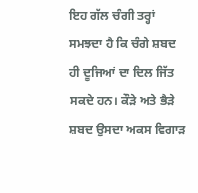ਇਹ ਗੱਲ ਚੰਗੀ ਤਰ੍ਹਾਂ ਸਮਝਦਾ ਹੈ ਕਿ ਚੰਗੇ ਸ਼ਬਦ ਹੀ ਦੂਜਿਆਂ ਦਾ ਦਿਲ ਜਿੱਤ ਸਕਦੇ ਹਨ। ਕੌੜੇ ਅਤੇ ਭੈੜੇ ਸ਼ਬਦ ਉਸਦਾ ਅਕਸ ਵਿਗਾੜ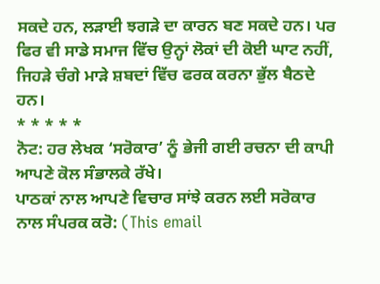ਸਕਦੇ ਹਨ, ਲੜਾਈ ਝਗੜੇ ਦਾ ਕਾਰਨ ਬਣ ਸਕਦੇ ਹਨ। ਪਰ ਫਿਰ ਵੀ ਸਾਡੇ ਸਮਾਜ ਵਿੱਚ ਉਨ੍ਹਾਂ ਲੋਕਾਂ ਦੀ ਕੋਈ ਘਾਟ ਨਹੀਂ, ਜਿਹੜੇ ਚੰਗੇ ਮਾੜੇ ਸ਼ਬਦਾਂ ਵਿੱਚ ਫਰਕ ਕਰਨਾ ਭੁੱਲ ਬੈਠਦੇ ਹਨ।
* * * * *
ਨੋਟ: ਹਰ ਲੇਖਕ ‘ਸਰੋਕਾਰ’ ਨੂੰ ਭੇਜੀ ਗਈ ਰਚਨਾ ਦੀ ਕਾਪੀ ਆਪਣੇ ਕੋਲ ਸੰਭਾਲਕੇ ਰੱਖੇ।
ਪਾਠਕਾਂ ਨਾਲ ਆਪਣੇ ਵਿਚਾਰ ਸਾਂਝੇ ਕਰਨ ਲਈ ਸਰੋਕਾਰ ਨਾਲ ਸੰਪਰਕ ਕਰੋ: (This email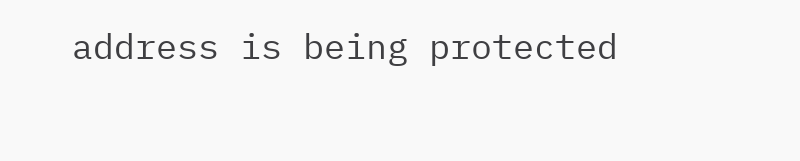address is being protected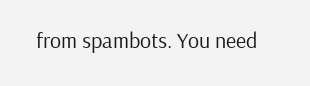from spambots. You need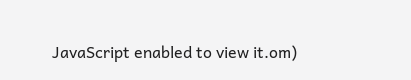JavaScript enabled to view it.om)